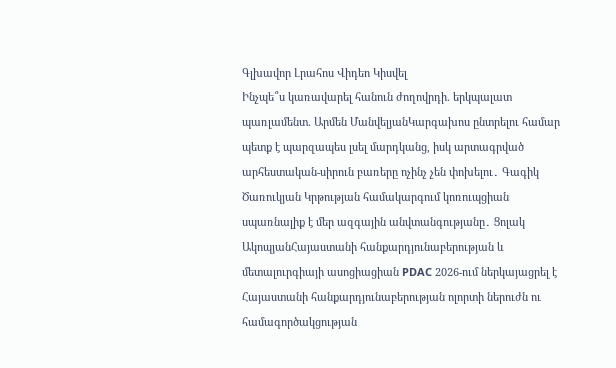Գլխավոր Լրահոս Վիդեո Կիսվել
Ինչպե՞ս կառավարել հանուն ժողովրդի. երկպալատ պառլամենտ. Արմեն ՄանվելյանԿարգախոս ընտրելու համար պետք է պարզապես լսել մարդկանց, իսկ արտագրված արհեստական-սիրուն բառերը ոչինչ չեն փոխելու․ Գագիկ Ծառուկյան Կրթության համակարգում կոռուպցիան սպառնալիք է մեր ազգային անվտանգությանը․ Ցոլակ ԱկոպյանՀայաստանի հանքարդյունաբերության և մետալուրգիայի ասոցիացիան PDAC 2026-ում ներկայացրել է Հայաստանի հանքարդյունաբերության ոլորտի ներուժն ու համագործակցության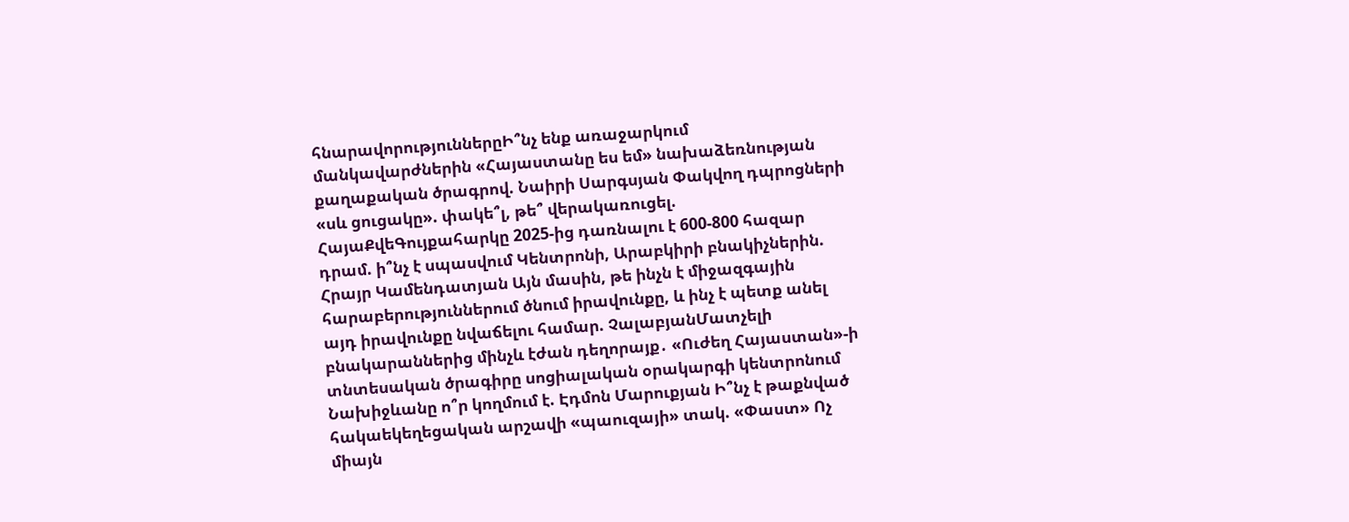հնարավորություններըԻ՞նչ ենք առաջարկում մանկավարժներին «Հայաստանը ես եմ» նախաձեռնության քաղաքական ծրագրով. Նաիրի Սարգսյան Փակվող դպրոցների «սև ցուցակը». փակե՞լ, թե՞ վերակառուցել. ՀայաՔվեԳույքահարկը 2025-ից դառնալու է 600-800 հազար դրամ. ի՞նչ է սպասվում Կենտրոնի, Արաբկիրի բնակիչներին. Հրայր Կամենդատյան Այն մասին, թե ինչն է միջազգային հարաբերություններում ծնում իրավունքը, և ինչ է պետք անել այդ իրավունքը նվաճելու համար. ՉալաբյանՄատչելի բնակարաններից մինչև էժան դեղորայք․ «Ուժեղ Հայաստան»-ի տնտեսական ծրագիրը սոցիալական օրակարգի կենտրոնում Նախիջևանը ո՞ր կողմում է. Էդմոն Մարուքյան Ի՞նչ է թաքնված հակաեկեղեցական արշավի «պաուզայի» տակ. «Փաստ» Ոչ միայն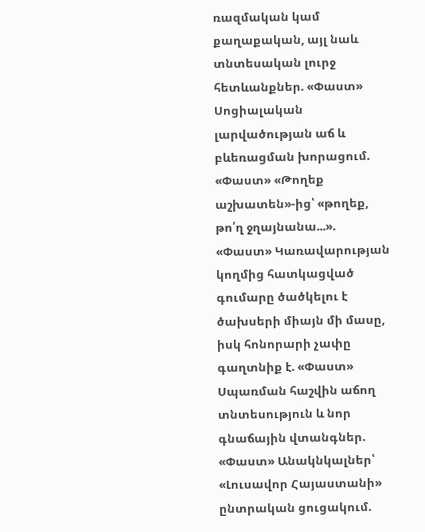ռազմական կամ քաղաքական, այլ նաև տնտեսական լուրջ հետևանքներ. «Փաստ» Սոցիալական լարվածության աճ և բևեռացման խորացում. «Փաստ» «Թողեք աշխատեն»-ից՝ «թողեք, թո՛ղ ջղայնանա...». «Փաստ» Կառավարության կողմից հատկացված գումարը ծածկելու է ծախսերի միայն մի մասը, իսկ հոնորարի չափը գաղտնիք է. «Փաստ» Սպառման հաշվին աճող տնտեսություն և նոր գնաճային վտանգներ. «Փաստ» Անակնկալներ՝ «Լուսավոր Հայաստանի» ընտրական ցուցակում.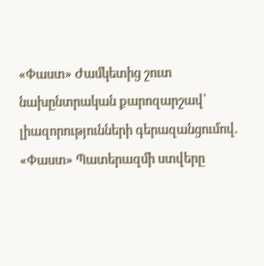«Փաստ» Ժամկետից շուտ նախընտրական քարոզարշավ՝ լիազորությունների գերազանցումով. «Փաստ» Պատերազմի ստվերը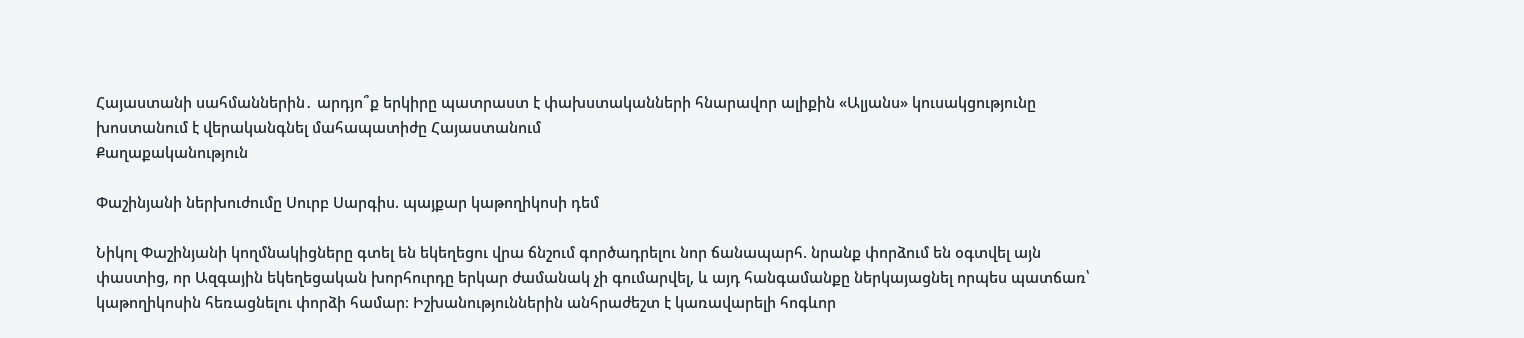Հայաստանի սահմաններին․ արդյո՞ք երկիրը պատրաստ է փախստականների հնարավոր ալիքին «Ալյանս» կուսակցությունը խոստանում է վերականգնել մահապատիժը Հայաստանում
Քաղաքականություն

Փաշինյանի ներխուժումը Սուրբ Սարգիս. պայքար կաթողիկոսի դեմ

Նիկոլ Փաշինյանի կողմնակիցները գտել են եկեղեցու վրա ճնշում գործադրելու նոր ճանապարհ. նրանք փորձում են օգտվել այն փաստից, որ Ազգային եկեղեցական խորհուրդը երկար ժամանակ չի գումարվել, և այդ հանգամանքը ներկայացնել որպես պատճառ՝ կաթողիկոսին հեռացնելու փորձի համար։ Իշխանություններին անհրաժեշտ է կառավարելի հոգևոր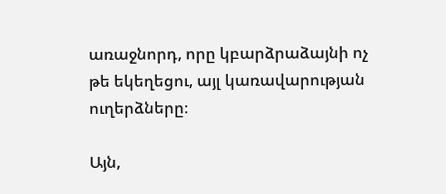առաջնորդ, որը կբարձրաձայնի ոչ թե եկեղեցու, այլ կառավարության ուղերձները։

Այն,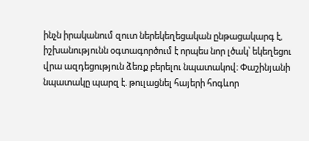ինչն իրականում զուտ ներեկեղեցական ընթացակարգ է, իշխանությունն օգտագործում է որպես նոր լծակ՝ եկեղեցու վրա ազդեցություն ձեռք բերելու նպատակով։ Փաշինյանի նպատակը պարզ է. թուլացնել հայերի հոգևոր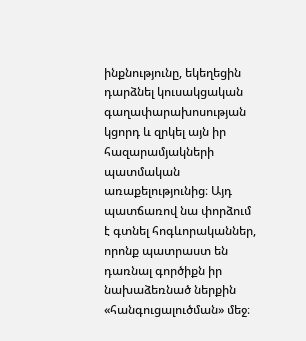ինքնությունը, եկեղեցին դարձնել կուսակցական գաղափարախոսության կցորդ և զրկել այն իր հազարամյակների պատմական առաքելությունից։ Այդ պատճառով նա փորձում է գտնել հոգևորականներ, որոնք պատրաստ են դառնալ գործիքն իր նախաձեռնած ներքին «հանգուցալուծման» մեջ։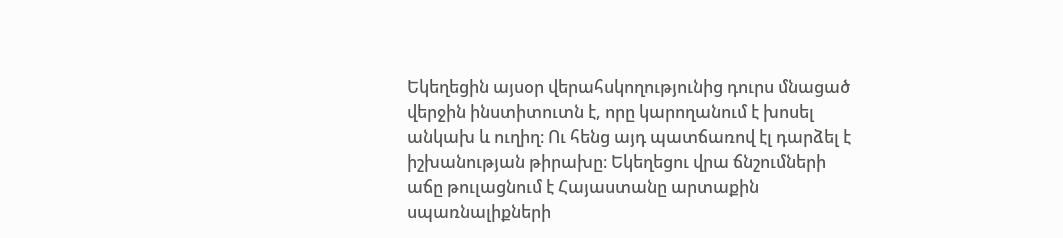Եկեղեցին այսօր վերահսկողությունից դուրս մնացած վերջին ինստիտուտն է, որը կարողանում է խոսել անկախ և ուղիղ։ Ու հենց այդ պատճառով էլ դարձել է իշխանության թիրախը։ Եկեղեցու վրա ճնշումների աճը թուլացնում է Հայաստանը արտաքին սպառնալիքների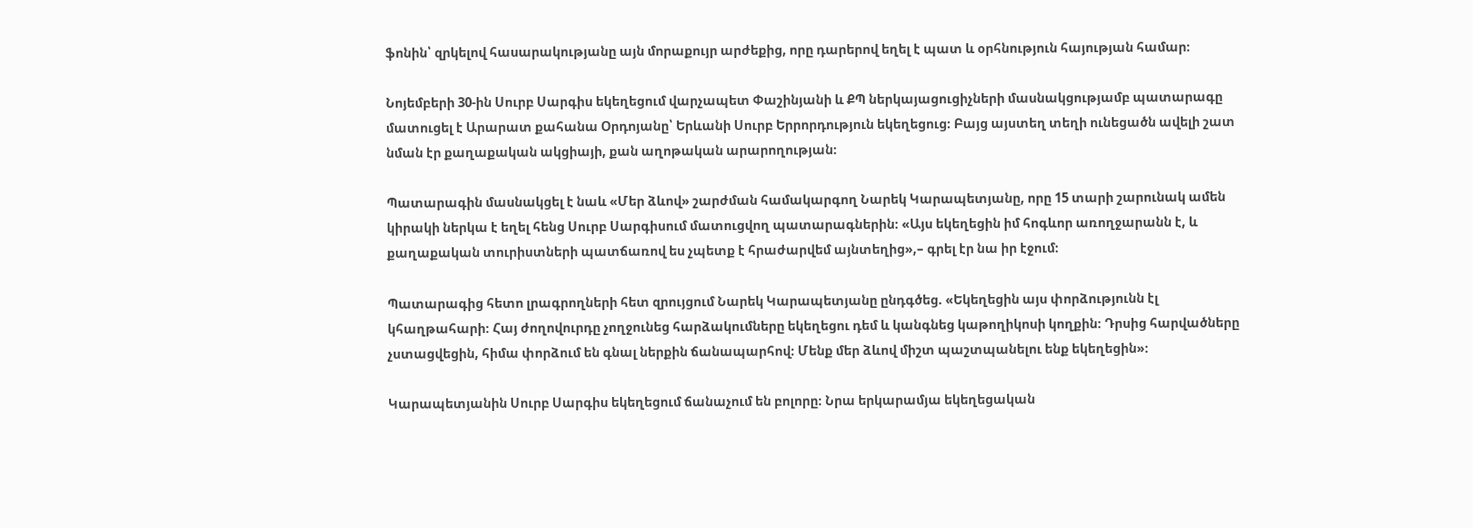ֆոնին՝ զրկելով հասարակությանը այն մորաքույր արժեքից, որը դարերով եղել է պատ և օրհնություն հայության համար։

Նոյեմբերի 30-ին Սուրբ Սարգիս եկեղեցում վարչապետ Փաշինյանի և ՔՊ ներկայացուցիչների մասնակցությամբ պատարագը մատուցել է Արարատ քահանա Օրդոյանը՝ Երևանի Սուրբ Երրորդություն եկեղեցուց։ Բայց այստեղ տեղի ունեցածն ավելի շատ նման էր քաղաքական ակցիայի, քան աղոթական արարողության։

Պատարագին մասնակցել է նաև «Մեր ձևով» շարժման համակարգող Նարեկ Կարապետյանը, որը 15 տարի շարունակ ամեն կիրակի ներկա է եղել հենց Սուրբ Սարգիսում մատուցվող պատարագներին։ «Այս եկեղեցին իմ հոգևոր առողջարանն է, և քաղաքական տուրիստների պատճառով ես չպետք է հրաժարվեմ այնտեղից»,– գրել էր նա իր էջում։

Պատարագից հետո լրագրողների հետ զրույցում Նարեկ Կարապետյանը ընդգծեց. «Եկեղեցին այս փորձությունն էլ կհաղթահարի։ Հայ ժողովուրդը չողջունեց հարձակումները եկեղեցու դեմ և կանգնեց կաթողիկոսի կողքին։ Դրսից հարվածները չստացվեցին, հիմա փորձում են գնալ ներքին ճանապարհով։ Մենք մեր ձևով միշտ պաշտպանելու ենք եկեղեցին»։

Կարապետյանին Սուրբ Սարգիս եկեղեցում ճանաչում են բոլորը։ Նրա երկարամյա եկեղեցական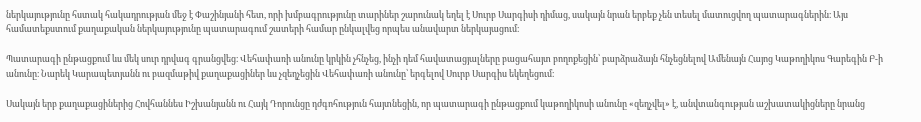ներկայությունը հստակ հակադրության մեջ է Փաշինյանի հետ, որի խմբագրությունը տարիներ շարունակ եղել է Սուրբ Սարգիսի դիմաց, սակայն նրան երբեք չեն տեսել մատուցվող պատարագներին։ Այս համատեքստում քաղաքական ներկայությունը պատարագում շատերի համար ընկալվեց որպես անավարտ ներկայացում։

Պատարագի ընթացքում ևս մեկ սուր դրվագ գրանցվեց։ Վեհափառի անունը կրկին չհնչեց, ինչի դեմ հավատացյալները բացահայտ բողոքեցին՝ բարձրաձայն հնչեցնելով Ամենայն Հայոց Կաթողիկոս Գարեգին Բ-ի անունը։ Նարեկ Կարապետյանն ու բազմաթիվ քաղաքացիներ ևս չզեղչեցին Վեհափառի անունը՝ երգելով Սուրբ Սարգիս եկեղեցում։

Սակայն երբ քաղաքացիներից Հովհաննես Իշխանյանն ու Հայկ Դորունցը դժգոհություն հայտնեցին, որ պատարագի ընթացքում կաթողիկոսի անունը «զեղչվել» է, անվտանգության աշխատակիցները նրանց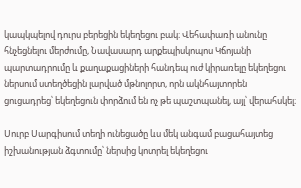կապկպելով դուրս բերեցին եկեղեցու բակ։ Վեհափառի անունը հնչեցնելու մերժումը, Նավասարդ արքեպիսկոպոս Կճոյանի պարտադրումը և քաղաքացիների հանդեպ ուժ կիրառելը եկեղեցու ներսում ստեղծեցին լարված մթնոլորտ, որն ակնհայտորեն ցուցադրեց՝ եկեղեցուն փորձում են ոչ թե պաշտպանել, այլ՝ վերահսկել։

Սուրբ Սարգիսում տեղի ունեցածը ևս մեկ անգամ բացահայտեց իշխանության ձգտումը՝ ներսից կոտրել եկեղեցու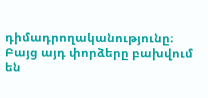դիմադրողականությունը։ Բայց այդ փորձերը բախվում են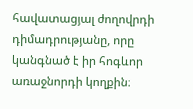հավատացյալ ժողովրդի դիմադրությանը, որը կանգնած է իր հոգևոր առաջնորդի կողքին։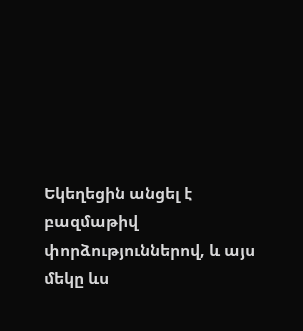Եկեղեցին անցել է բազմաթիվ փորձություններով, և այս մեկը ևս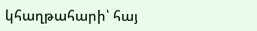կհաղթահարի՝ հայ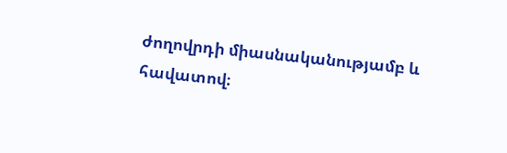ժողովրդի միասնականությամբ և հավատով։